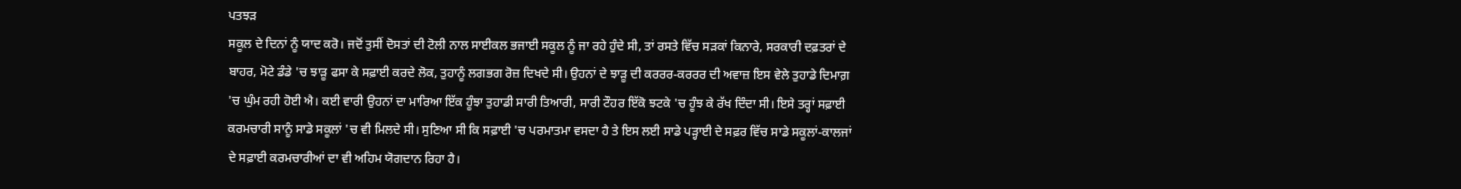ਪਤਝੜ
ਸਕੂਲ ਦੇ ਦਿਨਾਂ ਨੂੰ ਯਾਦ ਕਰੋ। ਜਦੋਂ ਤੁਸੀਂ ਦੋਸਤਾਂ ਦੀ ਟੋਲੀ ਨਾਲ ਸਾਈਕਲ ਭਜਾਈ ਸਕੂਲ ਨੂੰ ਜਾ ਰਹੇ ਹੁੰਦੇ ਸੀ, ਤਾਂ ਰਸਤੇ ਵਿੱਚ ਸੜਕਾਂ ਕਿਨਾਰੇ, ਸਰਕਾਰੀ ਦਫ਼ਤਰਾਂ ਦੇ ਬਾਹਰ, ਮੋਟੇ ਡੰਡੇ 'ਚ ਝਾੜੂ ਫਸਾ ਕੇ ਸਫ਼ਾਈ ਕਰਦੇ ਲੋਕ, ਤੁਹਾਨੂੰ ਲਗਭਗ ਰੋਜ਼ ਦਿਖਦੇ ਸੀ। ਉਹਨਾਂ ਦੇ ਝਾੜੂ ਦੀ ਕਰਰਰ-ਕਰਰਰ ਦੀ ਅਵਾਜ਼ ਇਸ ਵੇਲੇ ਤੁਹਾਡੇ ਦਿਮਾਗ਼ 'ਚ ਘੁੰਮ ਰਹੀ ਹੋਈ ਐ। ਕਈ ਵਾਰੀ ਉਹਨਾਂ ਦਾ ਮਾਰਿਆ ਇੱਕ ਹੂੰਝਾ ਤੁਹਾਡੀ ਸਾਰੀ ਤਿਆਰੀ, ਸਾਰੀ ਟੌਹਰ ਇੱਕੋ ਝਟਕੇ 'ਚ ਹੂੰਝ ਕੇ ਰੱਖ ਦਿੰਦਾ ਸੀ। ਇਸੇ ਤਰ੍ਹਾਂ ਸਫ਼ਾਈ ਕਰਮਚਾਰੀ ਸਾਨੂੰ ਸਾਡੇ ਸਕੂਲਾਂ 'ਚ ਵੀ ਮਿਲਦੇ ਸੀ। ਸੁਣਿਆ ਸੀ ਕਿ ਸਫ਼ਾਈ 'ਚ ਪਰਮਾਤਮਾ ਵਸਦਾ ਹੈ ਤੇ ਇਸ ਲਈ ਸਾਡੇ ਪੜ੍ਹਾਈ ਦੇ ਸਫ਼ਰ ਵਿੱਚ ਸਾਡੇ ਸਕੂਲਾਂ-ਕਾਲਜਾਂ ਦੇ ਸਫ਼ਾਈ ਕਰਮਚਾਰੀਆਂ ਦਾ ਵੀ ਅਹਿਮ ਯੋਗਦਾਨ ਰਿਹਾ ਹੈ।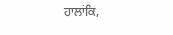ਹਾਲਾਂਕਿ,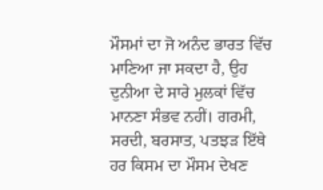ਮੌਸਮਾਂ ਦਾ ਜੋ ਅਨੰਦ ਭਾਰਤ ਵਿੱਚ ਮਾਣਿਆ ਜਾ ਸਕਦਾ ਹੈ, ਉਹ ਦੁਨੀਆ ਦੇ ਸਾਰੇ ਮੁਲਕਾਂ ਵਿੱਚ ਮਾਨਣਾ ਸੰਭਵ ਨਹੀਂ। ਗਰਮੀ, ਸਰਦੀ, ਬਰਸਾਤ, ਪਤਝੜ ਇੱਥੇ ਹਰ ਕਿਸਮ ਦਾ ਮੌਸਮ ਦੇਖਣ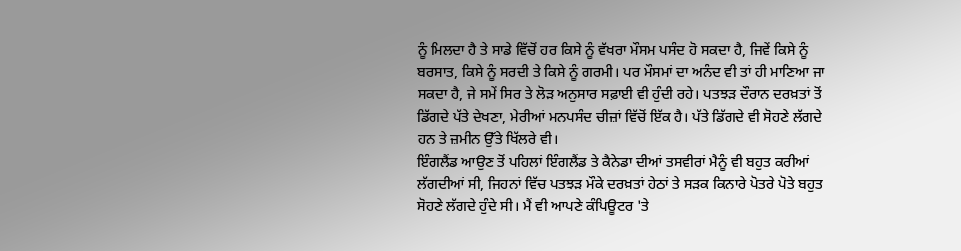ਨੂੰ ਮਿਲਦਾ ਹੈ ਤੇ ਸਾਡੇ ਵਿੱਚੋਂ ਹਰ ਕਿਸੇ ਨੂੰ ਵੱਖਰਾ ਮੌਸਮ ਪਸੰਦ ਹੋ ਸਕਦਾ ਹੈ, ਜਿਵੇਂ ਕਿਸੇ ਨੂੰ ਬਰਸਾਤ, ਕਿਸੇ ਨੂੰ ਸਰਦੀ ਤੇ ਕਿਸੇ ਨੂੰ ਗਰਮੀ। ਪਰ ਮੌਸਮਾਂ ਦਾ ਅਨੰਦ ਵੀ ਤਾਂ ਹੀ ਮਾਣਿਆ ਜਾ ਸਕਦਾ ਹੈ, ਜੇ ਸਮੇਂ ਸਿਰ ਤੇ ਲੋੜ ਅਨੁਸਾਰ ਸਫ਼ਾਈ ਵੀ ਹੁੰਦੀ ਰਹੇ। ਪਤਝੜ ਦੌਰਾਨ ਦਰਖ਼ਤਾਂ ਤੋਂ ਡਿੱਗਦੇ ਪੱਤੇ ਦੇਖਣਾ, ਮੇਰੀਆਂ ਮਨਪਸੰਦ ਚੀਜ਼ਾਂ ਵਿੱਚੋਂ ਇੱਕ ਹੈ। ਪੱਤੇ ਡਿੱਗਦੇ ਵੀ ਸੋਹਣੇ ਲੱਗਦੇ ਹਨ ਤੇ ਜ਼ਮੀਨ ਉੱਤੇ ਖਿੱਲਰੇ ਵੀ।
ਇੰਗਲੈਂਡ ਆਉਣ ਤੋਂ ਪਹਿਲਾਂ ਇੰਗਲੈਂਡ ਤੇ ਕੈਨੇਡਾ ਦੀਆਂ ਤਸਵੀਰਾਂ ਮੈਨੂੰ ਵੀ ਬਹੁਤ ਕਰੀਆਂ ਲੱਗਦੀਆਂ ਸੀ, ਜਿਹਨਾਂ ਵਿੱਚ ਪਤਝੜ ਮੌਕੇ ਦਰਖ਼ਤਾਂ ਹੇਠਾਂ ਤੇ ਸੜਕ ਕਿਨਾਰੇ ਪੋਤਰੇ ਪੋਤੇ ਬਹੁਤ ਸੋਹਣੇ ਲੱਗਦੇ ਹੁੰਦੇ ਸੀ। ਮੈਂ ਵੀ ਆਪਣੇ ਕੰਪਿਊਟਰ 'ਤੇ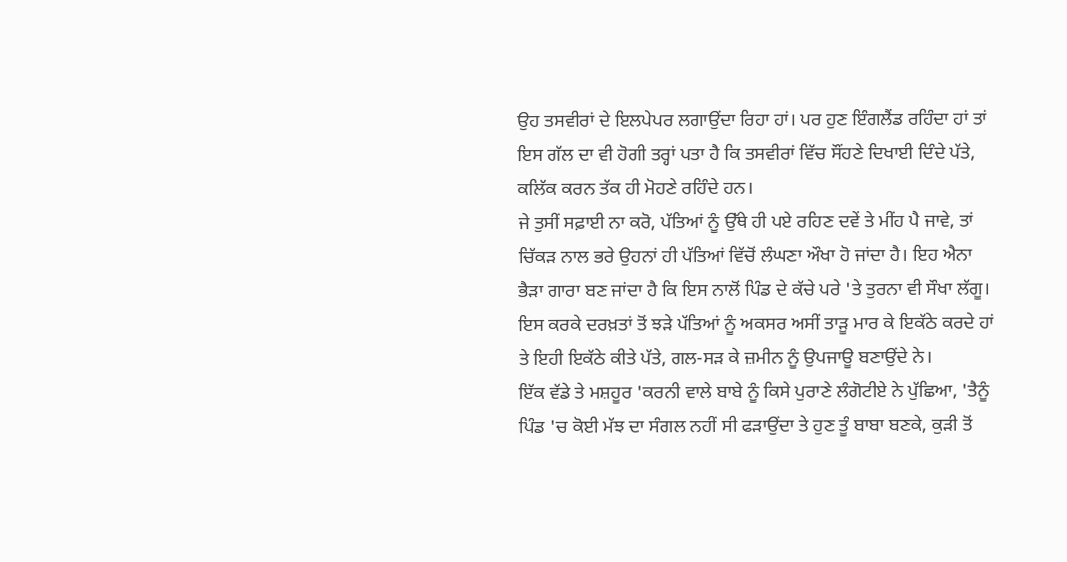ਉਹ ਤਸਵੀਰਾਂ ਦੇ ਇਲਪੇਪਰ ਲਗਾਉਂਦਾ ਰਿਹਾ ਹਾਂ। ਪਰ ਹੁਣ ਇੰਗਲੈਂਡ ਰਹਿੰਦਾ ਹਾਂ ਤਾਂ ਇਸ ਗੱਲ ਦਾ ਵੀ ਹੋਗੀ ਤਰ੍ਹਾਂ ਪਤਾ ਹੈ ਕਿ ਤਸਵੀਰਾਂ ਵਿੱਚ ਸੌਂਹਣੇ ਦਿਖਾਈ ਦਿੰਦੇ ਪੱਤੇ, ਕਲਿੱਕ ਕਰਨ ਤੱਕ ਹੀ ਮੋਹਣੇ ਰਹਿੰਦੇ ਹਨ।
ਜੇ ਤੁਸੀਂ ਸਫ਼ਾਈ ਨਾ ਕਰੋ, ਪੱਤਿਆਂ ਨੂੰ ਉੱਥੇ ਹੀ ਪਏ ਰਹਿਣ ਦਵੇਂ ਤੇ ਮੀਂਹ ਪੈ ਜਾਵੇ, ਤਾਂ ਚਿੱਕੜ ਨਾਲ ਭਰੇ ਉਹਨਾਂ ਹੀ ਪੱਤਿਆਂ ਵਿੱਚੋਂ ਲੰਘਣਾ ਔਖਾ ਹੋ ਜਾਂਦਾ ਹੈ। ਇਹ ਐਨਾ ਭੈੜਾ ਗਾਰਾ ਬਣ ਜਾਂਦਾ ਹੈ ਕਿ ਇਸ ਨਾਲੋਂ ਪਿੰਡ ਦੇ ਕੱਚੇ ਪਰੇ 'ਤੇ ਤੁਰਨਾ ਵੀ ਸੌਖਾ ਲੱਗੂ। ਇਸ ਕਰਕੇ ਦਰਖ਼ਤਾਂ ਤੋਂ ਝੜੇ ਪੱਤਿਆਂ ਨੂੰ ਅਕਸਰ ਅਸੀਂ ਤਾੜੂ ਮਾਰ ਕੇ ਇਕੱਠੇ ਕਰਦੇ ਹਾਂ ਤੇ ਇਹੀ ਇਕੱਠੇ ਕੀਤੇ ਪੱਤੇ, ਗਲ-ਸੜ ਕੇ ਜ਼ਮੀਨ ਨੂੰ ਉਪਜਾਊ ਬਣਾਉਂਦੇ ਨੇ।
ਇੱਕ ਵੱਡੇ ਤੇ ਮਸ਼ਹੂਰ 'ਕਰਨੀ ਵਾਲੇ ਬਾਬੇ ਨੂੰ ਕਿਸੇ ਪੁਰਾਣੇ ਲੰਗੋਟੀਏ ਨੇ ਪੁੱਛਿਆ, 'ਤੈਨੂੰ ਪਿੰਡ 'ਚ ਕੋਈ ਮੱਝ ਦਾ ਸੰਗਲ ਨਹੀਂ ਸੀ ਫੜਾਉਂਦਾ ਤੇ ਹੁਣ ਤੂੰ ਬਾਬਾ ਬਣਕੇ, ਕੁੜੀ ਤੋਂ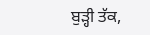ਬੁੜ੍ਹੀ ਤੱਕ,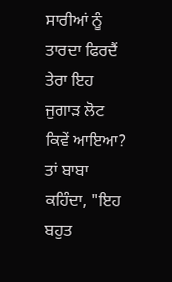ਸਾਰੀਆਂ ਨੂੰ ਤਾਰਦਾ ਫਿਰਦੈਂ ਤੇਰਾ ਇਹ ਜੁਗਾੜ ਲੋਟ ਕਿਵੇਂ ਆਇਆ? ਤਾਂ ਬਾਬਾ ਕਹਿੰਦਾ, "ਇਹ ਬਹੁਤ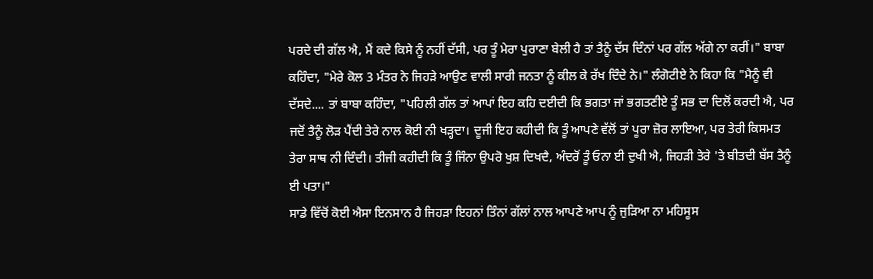ਪਰਦੇ ਦੀ ਗੱਲ ਐ, ਮੈਂ ਕਦੇ ਕਿਸੇ ਨੂੰ ਨਹੀਂ ਦੱਸੀ, ਪਰ ਤੂੰ ਮੇਰਾ ਪੁਰਾਣਾ ਬੇਲੀ ਹੈ ਤਾਂ ਤੈਨੂੰ ਦੱਸ ਦਿੰਨਾਂ ਪਰ ਗੱਲ ਅੱਗੇ ਨਾ ਕਰੀਂ।" ਬਾਬਾ ਕਹਿੰਦਾ, "ਮੇਰੇ ਕੋਲ 3 ਮੰਤਰ ਨੇ ਜਿਹੜੇ ਆਉਣ ਵਾਲੀ ਸਾਰੀ ਜਨਤਾ ਨੂੰ ਕੀਲ ਕੇ ਰੱਖ ਦਿੰਦੇ ਨੇ।" ਲੰਗੋਟੀਏ ਨੇ ਕਿਹਾ ਕਿ "ਮੈਨੂੰ ਵੀ ਦੱਸਦੇ.... ਤਾਂ ਬਾਬਾ ਕਹਿੰਦਾ, "ਪਹਿਲੀ ਗੱਲ ਤਾਂ ਆਪਾਂ ਇਹ ਕਹਿ ਦਈਦੀ ਕਿ ਭਗਤਾ ਜਾਂ ਭਗਤਣੀਏ ਤੂੰ ਸਭ ਦਾ ਦਿਲੋਂ ਕਰਦੀ ਐ, ਪਰ ਜਦੋਂ ਤੈਨੂੰ ਲੋੜ ਪੈਂਦੀ ਤੇਰੇ ਨਾਲ ਕੋਈ ਨੀ ਖੜ੍ਹਦਾ। ਦੂਜੀ ਇਹ ਕਹੀਦੀ ਕਿ ਤੂੰ ਆਪਣੇ ਵੱਲੋਂ ਤਾਂ ਪੂਰਾ ਜ਼ੋਰ ਲਾਇਆ, ਪਰ ਤੇਰੀ ਕਿਸਮਤ ਤੇਰਾ ਸਾਥ ਨੀ ਦਿੰਦੀ। ਤੀਜੀ ਕਹੀਦੀ ਕਿ ਤੂੰ ਜਿੰਨਾ ਉਪਰੋ ਖੁਸ਼ ਦਿਖਦੈ, ਅੰਦਰੋਂ ਤੂੰ ਓਨਾ ਈ ਦੁਖੀ ਐ, ਜਿਹੜੀ ਤੇਰੇ 'ਤੇ ਬੀਤਦੀ ਬੱਸ ਤੈਨੂੰ ਈ ਪਤਾ।"
ਸਾਡੇ ਵਿੱਚੋਂ ਕੋਈ ਐਸਾ ਇਨਸਾਨ ਹੈ ਜਿਹੜਾ ਇਹਨਾਂ ਤਿੰਨਾਂ ਗੱਲਾਂ ਨਾਲ ਆਪਣੇ ਆਪ ਨੂੰ ਜੁੜਿਆ ਨਾ ਮਹਿਸੂਸ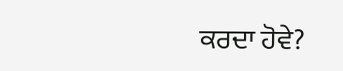ਕਰਦਾ ਹੋਵੇ?